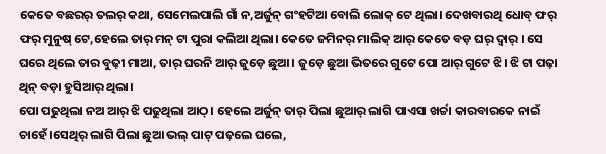କେତେ ବଛରର୍ ତଲର୍ କଥା, ସେମେଲପାଲି ଗାଁ ନ,ଅର୍ଜୁନ୍ ଗଂହଟିଆ ବୋଲି ଲୋକ୍ ଟେ ଥିଲା। ଦେଖବାରଥି ଧୋବ୍ ଫର୍ ଫର୍ ମୁନୁଷ୍ ଟେ,ହେଲେ ତାର୍ ମନ୍ ଟା ପୁରା କଲିଆ ଥିଲା। କେତେ ଜମିନର୍ ମାଲିକ୍ ଆର୍ କେତେ ବଡ଼ ଘର୍ ଦ୍ୱାର୍ । ସେ ଘରେ ଥିଲେ ତାର ବୁଢ଼ୀ ମାଆ, ତାର୍ ଘରନି ଆର୍ ଜୁଡ଼େ ଛୁଆ। ଜୁଡ଼େ ଛୁଆ ଭିତରେ ଗୁଟେ ପୋ ଆର୍ ଗୁଟେ ଝି। ଝି ଟା ପଢ଼ା ଥିନ୍ ବଡ଼ା ହୁସିଆର୍ ଥିଲା।
ପୋ ପଢୁଥିଲା ନଅ ଆର୍ ଝି ପଢୁଥିଲା ଆଠ୍। ହେଲେ ଅର୍ଜୁନ୍ ତାର୍ ପିଲା ଛୁଆର୍ ଲାଗି ପାଏସା ଖର୍ଚ୍ଚା କାରବାରକେ ନାଇଁ ଚାହେଁ।ସେଥିର୍ ଲାଗି ପିଲା ଛୁଆ ଭଲ୍ ପାଟ୍ ପଢ଼ଲେ ଘଲେ,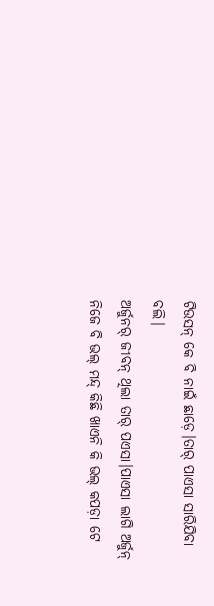ଟିଉସନ୍ କେ ବି ନାଇଁ ଛାଡ଼େ।ତାର୍ ପାଏସା ସାରିଯିବା ବଲି।
ଅର୍ଜୁନର୍ ଜୀବନ୍ ଥିଲା ତାର୍ ପଏସା।ପାଏସା ଲାଗି ଅର୍ଜୁନ୍ ନିଜେ ବି ଭଲ୍ ମନ୍ଦ୍ କିଛି ଖାଏନି କି ଭଲ୍ କପଡ଼ା ଟେ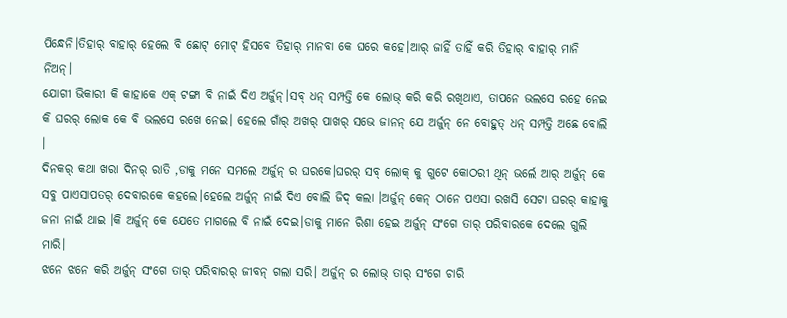ପିନ୍ଧେନି।ତିହାର୍ ବାହାର୍ ହେଲେ ବି ଛୋଟ୍ ମୋଟ୍ ହିସବେ ତିହାର୍ ମାନବା କେ ଘରେ କହେ।ଆର୍ ଜାହିଁ ତାହିଁ କରି ତିହାର୍ ବାହାର୍ ମାନି ନିଅନ୍।
ଯୋଗୀ ଭିକାରୀ କି କାହାକେ ଏକ୍ ଟଙ୍ଗା ବି ନାଇଁ ଦିଏ ଅର୍ଜୁନ୍।ସବ୍ ଧନ୍ ସମ୍ପତ୍ତି କେ ଲୋଭ୍ କରି କରି ରଖିଥାଏ, ତାପନେ ଭଲସେ ରହେ ନେଇ କି ଘରର୍ ଲୋକ କେ ବି ଭଲସେ ରଖେ ନେଇ। ହେଲେ ଗାଁର୍ ଅଖର୍ ପାଖର୍ ସଭେ ଜାନନ୍ ଯେ ଅର୍ଜୁନ୍ ନେ ବୋହୁତ୍ ଧନ୍ ସମ୍ପତ୍ତି ଅଛେ ବୋଲି ।
ଦିନକର୍ କଥା ଖରା ଦିନର୍ ରାତି ,ଡାକୁ ମନେ ସମଲେ ଅର୍ଜୁନ୍ ର ଘରକେ।ଘରର୍ ସବ୍ ଲୋକ୍ କୁ ଗୁଟେ କୋଠରୀ ଥିନ୍ ଭର୍ଲେ ଆର୍ ଅର୍ଜୁନ୍ କେ ସବୁ ପାଏସାପତର୍ ଦେବାରକେ କହଲେ।ହେଲେ ଅର୍ଜୁନ୍ ନାଇଁ ଦିଏ ବୋଲି ଜିଦ୍ କଲା ।ଅର୍ଜୁନ୍ କେନ୍ ଠାନେ ପଏସା ରଖସି ସେଟା ଘରର୍ କାହାକୁ ଜନା ନାଇଁ ଥାଇ ।କି ଅର୍ଜୁନ୍ କେ ଯେତେ ମାଗଲେ ବି ନାଇଁ ଦେଇ।ଡାକୁ ମାନେ ରିଶା ହେଇ ଅର୍ଜୁନ୍ ସଂଗେ ତାର୍ ପରିବାରକେ ଦେଲେ ଗୁଲି ମାରି।
ଝନେ ଝନେ କରି ଅର୍ଜୁନ୍ ସଂଗେ ତାର୍ ପରିବାରର୍ ଜୀବନ୍ ଗଲା ସରି। ଅର୍ଜୁନ୍ ର ଲୋଭ୍ ତାର୍ ସଂଗେ ଚାରି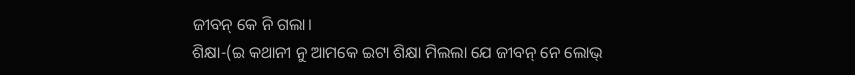ଜୀବନ୍ କେ ନି ଗଲା।
ଶିକ୍ଷା-(ଇ କଥାନୀ ନୁ ଆମକେ ଇଟା ଶିକ୍ଷା ମିଲଲା ଯେ ଜୀବନ୍ ନେ ଲୋଭ୍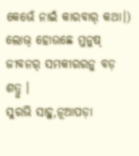କେଭେଁ ନାଇଁ କାରବାର୍ କଥା।)
ଲୋଭ୍ ହୋଉଛେ ମୁନୁଷ୍ ଜୀବନର୍ ସମକୀରରନୁ ବଡ଼ ଶତ୍ରୁ ।
ସୁରଭି ସାହୁ,ନୂଆପଡ଼ା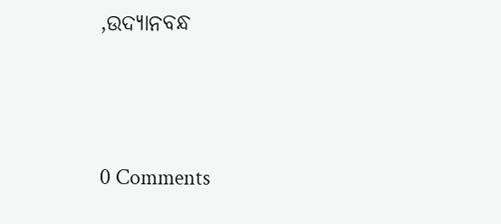,ଉଦ୍ୟାନବନ୍ଧ




0 Comments